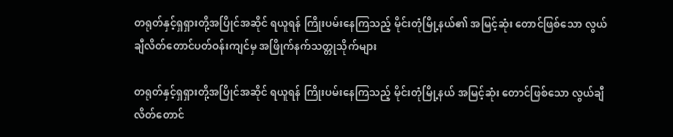တရုတ်နှင့်ရှရှားတို့အပြိုင်အဆိုင် ရယူရန် ကြိုးပမ်းနေကြသည့် မိုင်းတုံမြို့နယ်၏ အမြင့်ဆုံး တောင်ဖြစ်သော လွယ်ချီလိတ်တောင်ပတ်ဝန်းကျင်မှ အဖြိုက်နက်သတ္တုသိုက်များ

တရုတ်နှင့်ရှရှားတို့အပြိုင်အဆိုင် ရယူရန် ကြိုးပမ်းနေကြသည့် မိုင်းတုံမြို့နယ် အမြင့်ဆုံး တောင်ဖြစ်သော လွယ်ချီလိတ်တောင်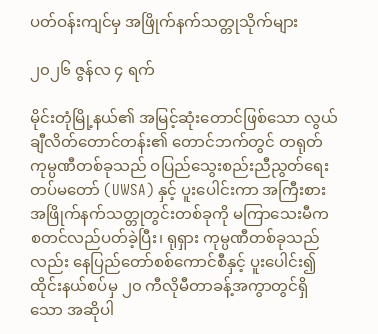ပတ်ဝန်းကျင်မှ အဖြိုက်နက်သတ္တုသိုက်များ

၂၀၂၆ ဇွန်လ ၄ ရက်

မိုင်းတုံမြို့နယ်၏ အမြင့်ဆုံးတောင်ဖြစ်သော လွယ်ချီလိတ်တောင်တန်း၏ တောင်ဘက်တွင် တရုတ်ကုမ္ပဏီတစ်ခုသည် ဝပြည်သွေးစည်းညီညွတ်ရေးတပ်မတော် (UWSA) နှင့် ပူးပေါင်းကာ အကြီးစားအဖြိုက်နက်သတ္တုတွင်းတစ်ခုကို မကြာသေးမီက စတင်လည်ပတ်ခဲ့ပြီး၊ ရုရှား ကုမ္ပဏီတစ်ခုသည်လည်း နေပြည်တော်စစ်ကောင်စီနှင့် ပူးပေါင်း၍ ထိုင်းနယ်စပ်မှ ၂၀ ကီလိုမီတာခန့်အကွာတွင်ရှိသော အဆိုပါ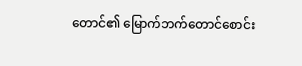တောင်၏ မြောက်ဘက်တောင်စောင်း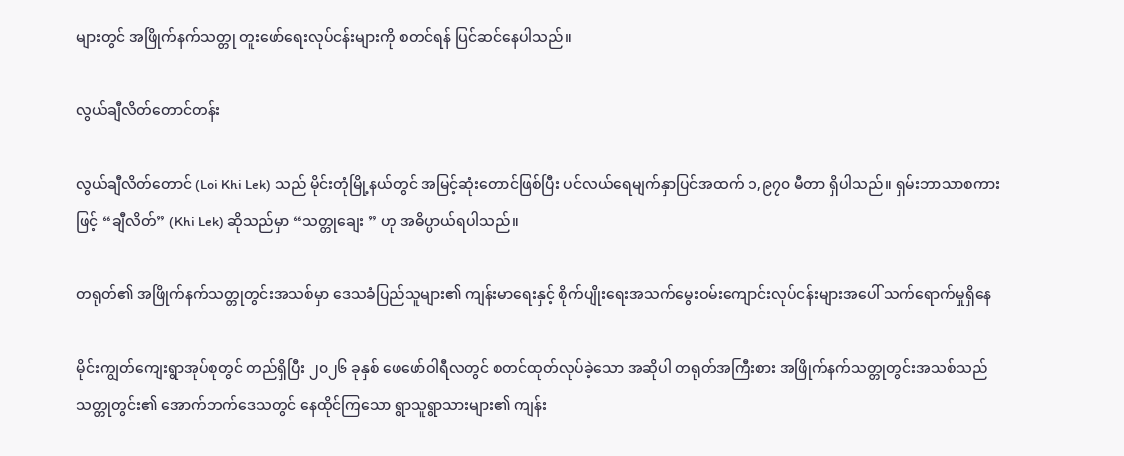များတွင် အဖြိုက်နက်သတ္တု တူးဖော်ရေးလုပ်ငန်းများကို စတင်ရန် ပြင်ဆင်နေပါသည်။

လွယ်ချီလိတ်တောင်တန်း

လွယ်ချီလိတ်တောင် (Loi Khi Lek) သည် မိုင်းတုံမြို့နယ်တွင် အမြင့်ဆုံးတောင်ဖြစ်ပြီး ပင်လယ်ရေမျက်နှာပြင်အထက် ၁,၉၇၀ မီတာ ရှိပါသည်။ ရှမ်းဘာသာစကားဖြင့် “ချီလိတ်” (Khi Lek) ဆိုသည်မှာ “သတ္တုချေး ” ဟု အဓိပ္ပာယ်ရပါသည်။

တရုတ်၏ အဖြိုက်နက်သတ္တုတွင်းအသစ်မှာ ဒေသခံပြည်သူများ၏ ကျန်းမာရေးနှင့် စိုက်ပျိုးရေးအသက်မွေးဝမ်းကျောင်းလုပ်ငန်းများအပေါ် သက်ရောက်မှုရှိနေ

မိုင်းကျွတ်ကျေးရွာအုပ်စုတွင် တည်ရှိပြီး ၂၀၂၆ ခုနှစ် ဖေဖော်ဝါရီလတွင် စတင်ထုတ်လုပ်ခဲ့သော အဆိုပါ တရုတ်အကြီးစား အဖြိုက်နက်သတ္တုတွင်းအသစ်သည် သတ္တုတွင်း၏ အောက်ဘက်ဒေသတွင် နေထိုင်ကြသော ရွာသူရွာသားများ၏ ကျန်း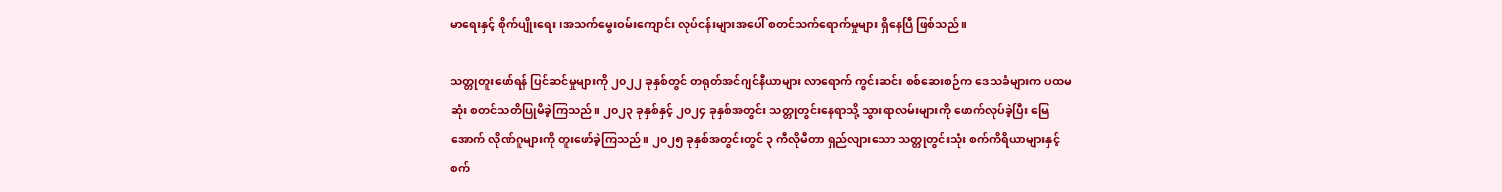မာရေးနှင့် စိုက်ပျိုးရေး ၊အသက်မွေးဝမ်းကျောင်း လုပ်ငန်းများအပေါ် စတင်သက်ရောက်မှုများ ရှိနေပြီ ဖြစ်သည်။

သတ္တုတူးဖော်ရန် ပြင်ဆင်မှုများကို ၂၀၂၂ ခုနှစ်တွင် တရုတ်အင်ဂျင်နီယာများ လာရောက် ကွင်းဆင်း စစ်ဆေးစဉ်က ဒေသခံများက ပထမဆုံး စတင်သတိပြုမိခဲ့ကြသည်။ ၂၀၂၃ ခုနှစ်နှင့် ၂၀၂၄ ခုနှစ်အတွင်း သတ္တုတွင်းနေရာသို့ သွားရာလမ်းများကို ဖောက်လုပ်ခဲ့ပြီး မြေအောက် လိုဏ်ဂူများကို တူးဖော်ခဲ့ကြသည်။ ၂၀၂၅ ခုနှစ်အတွင်းတွင် ၃ ကီလိုမီတာ ရှည်လျားသော သတ္တုတွင်းသုံး စက်ကိရိယာများနှင့် စက်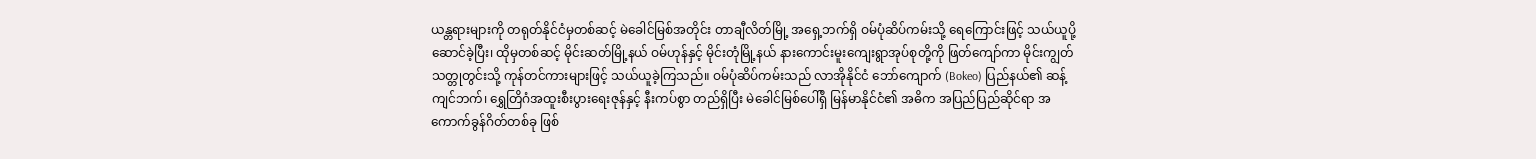ယန္တရားများကို တရုတ်နိုင်ငံမှတစ်ဆင့် မဲခေါင်မြစ်အတိုင်း တာချီလိတ်မြို့ အရှေ့ဘက်ရှိ ဝမ်ပုံဆိပ်ကမ်းသို့ ရေကြောင်းဖြင့် သယ်ယူပို့ဆောင်ခဲ့ပြီး၊ ထိုမှတစ်ဆင့် မိုင်းဆတ်မြို့နယ် ဝမ်ဟုန်နှင့် မိုင်းတုံမြို့နယ် နားကောင်းမူးကျေးရွာအုပ်စုတို့ကို ဖြတ်ကျော်ကာ မိုင်းကျွတ်သတ္တုတွင်းသို့ ကုန်တင်ကားများဖြင့် သယ်ယူခဲ့ကြသည်။ ဝမ်ပုံဆိပ်ကမ်းသည် လာအိုနိုင်ငံ ဘော်ကျောက် (Bokeo) ပြည်နယ်၏ ဆန့်ကျင်ဘက်၊ ရွှေတြိဂံအထူးစီးပွားရေးဇုန်နှင့် နီးကပ်စွာ တည်ရှိပြီး မဲခေါင်မြစ်ပေါ်ရှိ မြန်မာနိုင်ငံ၏ အဓိက အပြည်ပြည်ဆိုင်ရာ အကောက်ခွန်ဂိတ်တစ်ခု ဖြစ်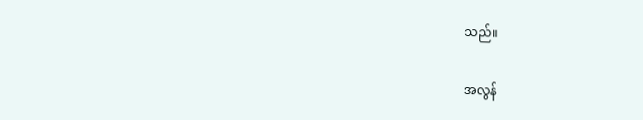သည်။

အလွန်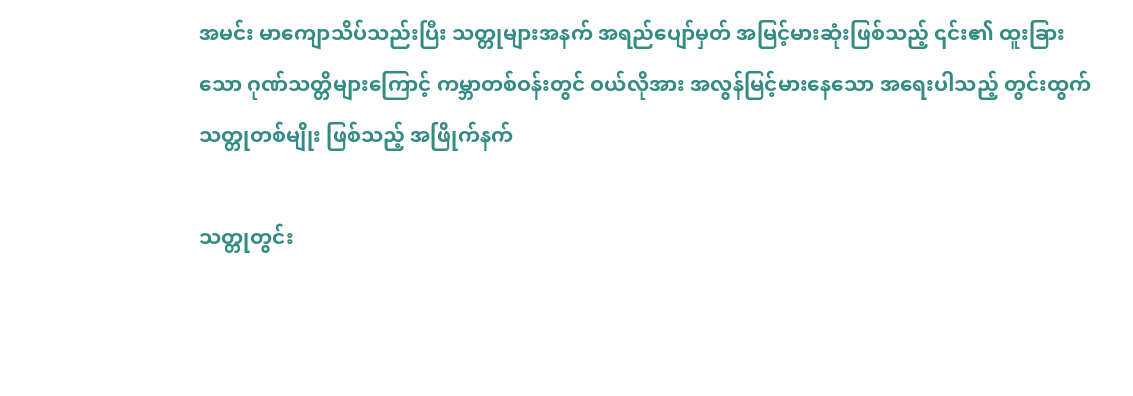အမင်း မာကျောသိပ်သည်းပြီး သတ္တုများအနက် အရည်ပျော်မှတ် အမြင့်မားဆုံးဖြစ်သည့် ၎င်း၏ ထူးခြားသော ဂုဏ်သတ္တိများကြောင့် ကမ္ဘာတစ်ဝန်းတွင် ဝယ်လိုအား အလွန်မြင့်မားနေသော အရေးပါသည့် တွင်းထွက်သတ္တုတစ်မျိုး ဖြစ်သည့် အဖြိုက်နက်

သတ္တုတွင်း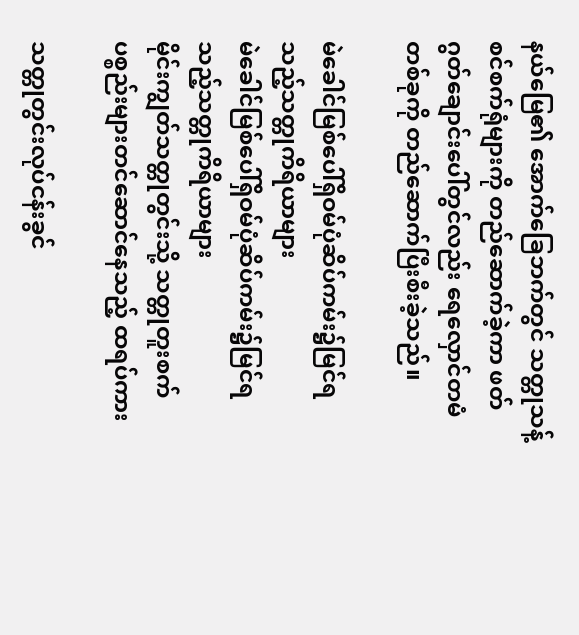နယ်မြေ၏ အောက်ခြေဘက်တွင် သတ္တုသန့်စင်စက်ရုံများကို တည်ဆောက်ခဲ့ကာ ဖတ်ဂွတ်ချောင်းပေါ်တွင်လည်း ရေလှောင်တမံတစ်ခုကို တည်ဆောက်ပြီးစီးခဲ့သည်။

မဲခေါင်မြစ်ပေါ်ရှိဝမ်ပုံဆိပ်ကမ်း၌မြင်ရသည့်သတ္တုကိရိယာများ
မဲခေါင်မြစ်ပေါ်ရှိဝမ်ပုံဆိပ်ကမ်း၌မြင်ရသည့်သတ္တုကိရိယာများ
မိုင်းကျွတ်သတ္တုတွင်းသို့ သတ္တုတူးစက်ပစ္စည်းများတင်ဆောင်နေသည့် ထရပ်ကား

သတ္တုတွင်းလုပ်ငန်းခွင်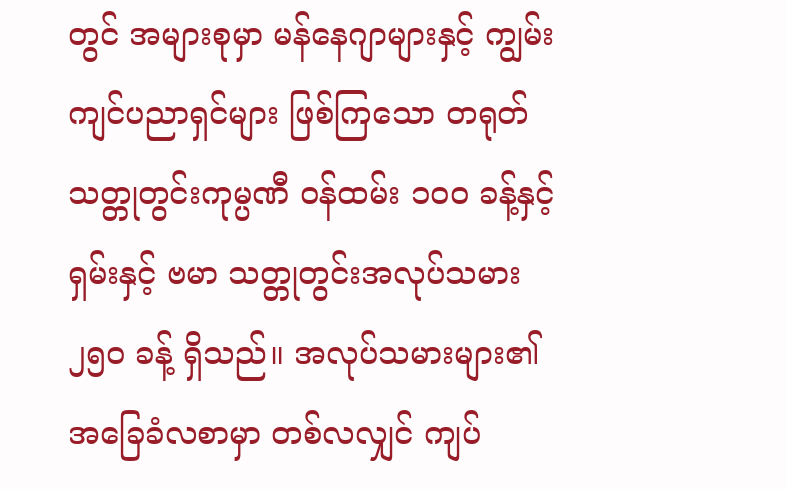တွင် အများစုမှာ မန်နေဂျာများနှင့် ကျွမ်းကျင်ပညာရှင်များ ဖြစ်ကြသော တရုတ်သတ္တုတွင်းကုမ္ပဏီ ဝန်ထမ်း ၁၀၀ ခန့်နှင့် ရှမ်းနှင့် ဗမာ သတ္တုတွင်းအလုပ်သမား ၂၅၀ ခန့် ရှိသည်။ အလုပ်သမားများ၏ အခြေခံလစာမှာ တစ်လလျှင် ကျပ်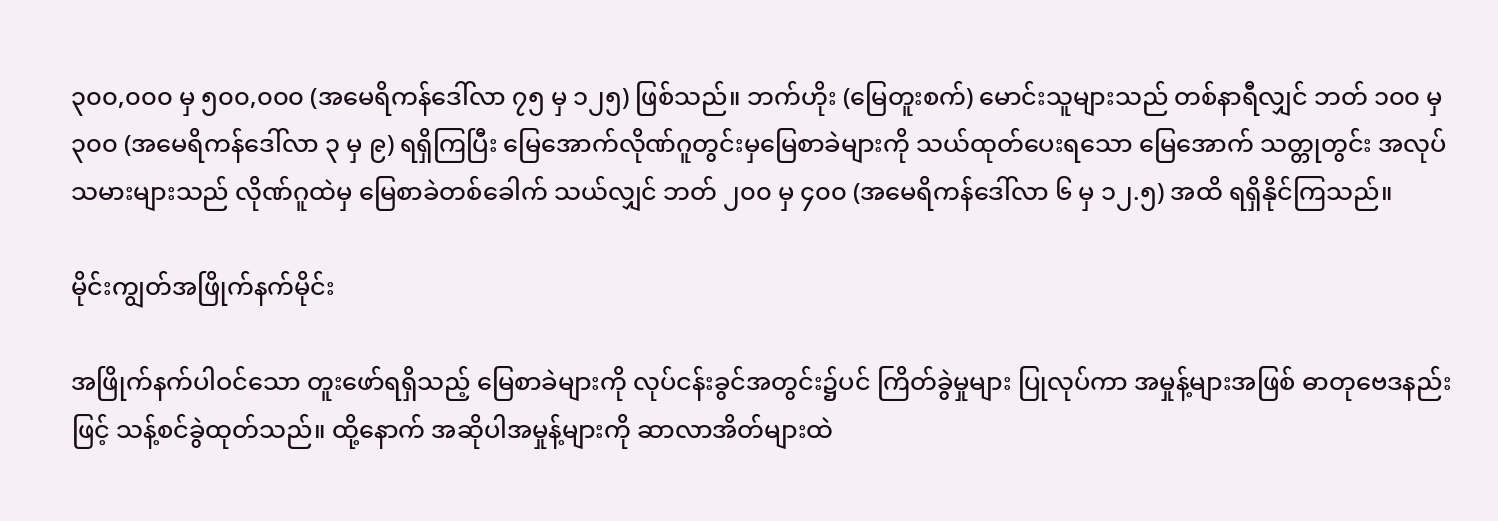၃၀၀,၀၀၀ မှ ၅၀၀,၀၀၀ (အမေရိကန်ဒေါ်လာ ၇၅ မှ ၁၂၅) ဖြစ်သည်။ ဘက်ဟိုး (မြေတူးစက်) မောင်းသူများသည် တစ်နာရီလျှင် ဘတ် ၁၀၀ မှ ၃၀၀ (အမေရိကန်ဒေါ်လာ ၃ မှ ၉) ရရှိကြပြီး မြေအောက်လိုဏ်ဂူတွင်းမှမြေစာခဲများကို သယ်ထုတ်ပေးရသော မြေအောက် သတ္တုတွင်း အလုပ်သမားများသည် လိုဏ်ဂူထဲမှ မြေစာခဲတစ်ခေါက် သယ်လျှင် ဘတ် ၂၀၀ မှ ၄၀၀ (အမေရိကန်ဒေါ်လာ ၆ မှ ၁၂.၅) အထိ ရရှိနိုင်ကြသည်။

မိုင်းကျွတ်အဖြိုက်နက်မိုင်း

အဖြိုက်နက်ပါဝင်သော တူးဖော်ရရှိသည့် မြေစာခဲများကို လုပ်ငန်းခွင်အတွင်း၌ပင် ကြိတ်ခွဲမှုများ ပြုလုပ်ကာ အမှုန့်များအဖြစ် ဓာတုဗေဒနည်းဖြင့် သန့်စင်ခွဲထုတ်သည်။ ထို့နောက် အဆိုပါအမှုန့်များကို ဆာလာအိတ်များထဲ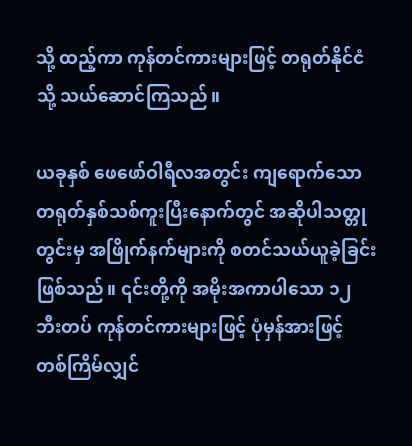သို့ ထည့်ကာ ကုန်တင်ကားများဖြင့် တရုတ်နိုင်ငံသို့ သယ်ဆောင်ကြသည်။

ယခုနှစ် ဖေဖော်ဝါရီလအတွင်း ကျရောက်သော တရုတ်နှစ်သစ်ကူးပြီးနောက်တွင် အဆိုပါသတ္တုတွင်းမှ အဖြိုက်နက်များကို စတင်သယ်ယူခဲ့ခြင်း ဖြစ်သည်။ ၎င်းတို့ကို အမိုးအကာပါသော ၁၂ ဘီးတပ် ကုန်တင်ကားများဖြင့် ပုံမှန်အားဖြင့် တစ်ကြိမ်လျှင်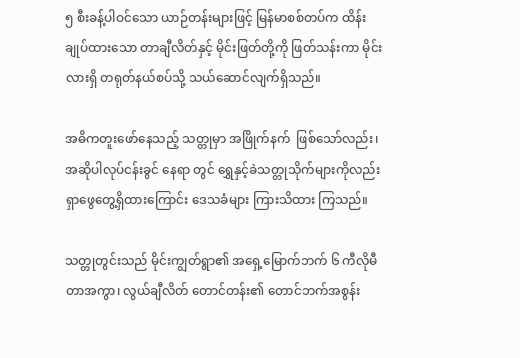၅ စီးခန့်ပါဝင်သော ယာဉ်တန်းများဖြင့် မြန်မာစစ်တပ်က ထိန်းချုပ်ထားသော တာချီလိတ်နှင့် မိုင်းဖြတ်တို့ကို ဖြတ်သန်းကာ မိုင်းလားရှိ တရုတ်နယ်စပ်သို့ သယ်ဆောင်လျက်ရှိသည်။

အဓိကတူးဖော်နေသည့် သတ္တုမှာ အဖြိုက်နက်  ဖြစ်သော်လည်း၊ အဆိုပါလုပ်ငန်းခွင် နေရာ တွင် ရွှေနှင့်ခဲသတ္တုသိုက်များကိုလည်း ရှာဖွေတွေ့ရှိထားကြောင်း ဒေသခံများ ကြားသိထား ကြသည်။

သတ္တုတွင်းသည် မိုင်းကျွတ်ရွာ၏ အရှေ့မြောက်ဘက် ၆ ကီလိုမီတာအကွာ၊ လွယ်ချီလိတ် တောင်တန်း၏ တောင်ဘက်အစွန်း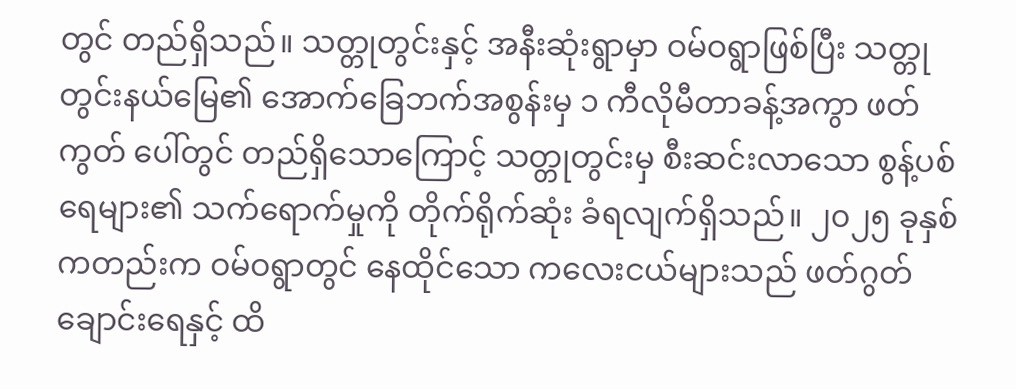တွင် တည်ရှိသည်။ သတ္တုတွင်းနှင့် အနီးဆုံးရွာမှာ ဝမ်ဝရွာဖြစ်ပြီး သတ္တုတွင်းနယ်မြေ၏ အောက်ခြေဘက်အစွန်းမှ ၁ ကီလိုမီတာခန့်အကွာ ဖတ်ကွတ် ပေါ်တွင် တည်ရှိသောကြောင့် သတ္တုတွင်းမှ စီးဆင်းလာသော စွန့်ပစ်ရေများ၏ သက်ရောက်မှုကို တိုက်ရိုက်ဆုံး ခံရလျက်ရှိသည်။ ၂၀၂၅ ခုနှစ်ကတည်းက ဝမ်ဝရွာတွင် နေထိုင်သော ကလေးငယ်များသည် ဖတ်ဂွတ်ချောင်းရေနှင့် ထိ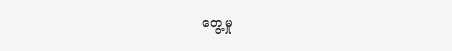တွေ့မှု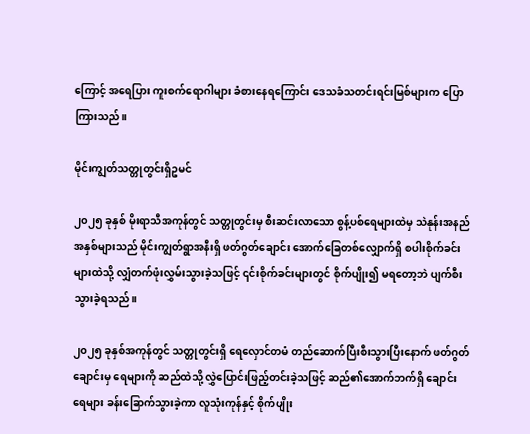ကြောင့် အရေပြား ကူးစက်ရောဂါများ ခံစားနေရကြောင်း ဒေသခံသတင်းရင်းမြစ်များက ပြောကြားသည်။

မိုင်းကျွတ်သတ္တုတွင်းရှိဥမင်

၂၀၂၅ ခုနှစ် မိုးရာသီအကုန်တွင် သတ္တုတွင်းမှ စီးဆင်းလာသော စွန့်ပစ်ရေများထဲမှ သဲနုန်းအနည်အနှစ်များသည် မိုင်းကျွတ်ရွာအနီးရှိ ဖတ်ဂွတ်ချောင်း အောက်ခြေတစ်လျှောက်ရှိ စပါးစိုက်ခင်းများထဲသို့ လျှံတက်ဖုံးလွှမ်းသွားခဲ့သဖြင့် ၎င်းစိုက်ခင်းများတွင် စိုက်ပျိုး၍ မရတော့ဘဲ ပျက်စီးသွားခဲ့ရသည်။

၂၀၂၅ ခုနှစ်အကုန်တွင် သတ္တုတွင်းရှိ ရေလှောင်တမံ တည်ဆောက်ပြီးစီးသွားပြီးနောက် ဖတ်ဂွတ်ချောင်းမှ ရေများကို ဆည်ထဲသို့ လွှဲပြောင်းဖြည့်တင်းခဲ့သဖြင့် ဆည်၏အောက်ဘက်ရှိ ချောင်းရေများ ခန်းခြောက်သွားခဲ့ကာ လူသုံးကုန်နှင့် စိုက်ပျိုး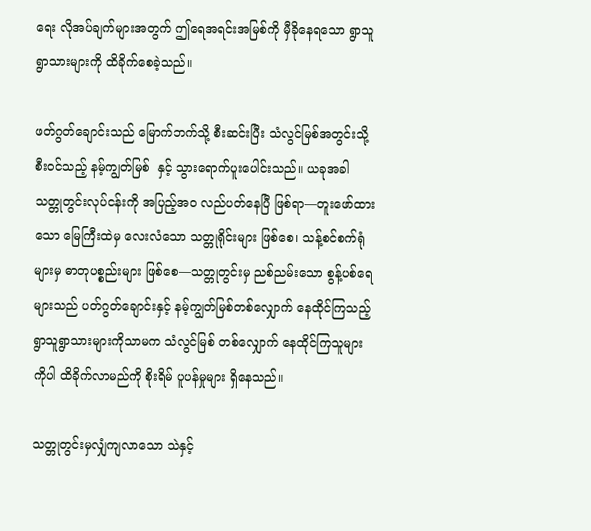ရေး လိုအပ်ချက်များအတွက် ဤရေအရင်းအမြစ်ကို မှီခိုနေရသော ရွာသူရွာသားများကို ထိခိုက်စေခဲ့သည်။

ဖတ်ဂွတ်ချောင်းသည် မြောက်ဘက်သို့ စီးဆင်းပြီး သံလွင်မြစ်အတွင်းသို့ စီးဝင်သည့် နမ့်ကျွတ်မြစ်  နှင့် သွားရောက်ပူးပေါင်းသည်။ ယခုအခါ သတ္တုတွင်းလုပ်ငန်းကို အပြည့်အဝ လည်ပတ်နေပြီ ဖြစ်ရာ—တူးဖော်ထားသော မြေကြီးထဲမှ လေးလံသော သတ္တုရိုင်းများ ဖြစ်စေ၊ သန့်စင်စက်ရုံများမှ ဓာတုပစ္စည်းများ ဖြစ်စေ—သတ္တုတွင်းမှ ညစ်ညမ်းသော စွန့်ပစ်ရေ များသည် ပတ်ဂွတ်ချောင်းနှင့် နမ့်ကျွတ်မြစ်တစ်လျှောက် နေထိုင်ကြသည့် ရွာသူရွာသားများကိုသာမက သံလွင်မြစ် တစ်လျှောက် နေထိုင်ကြသူများကိုပါ ထိခိုက်လာမည်ကို စိုးရိမ် ပူပန်မှုများ ရှိနေသည်။

သတ္တုတွင်းမှလျှံကျလာသော သဲနှင့်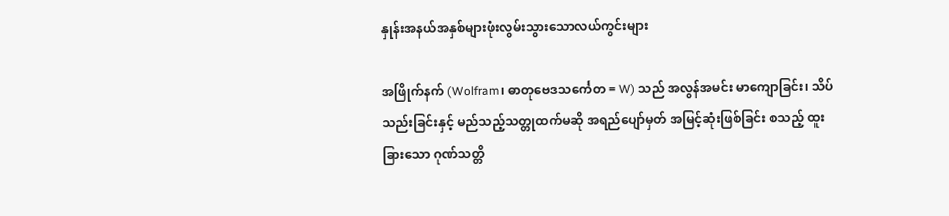နှုန်းအနယ်အနှစ်များဖုံးလွမ်းသွားသောလယ်ကွင်းများ

အဖြိုက်နက် (Wolfram၊ ဓာတုဗေဒသင်္ကေတ = W) သည် အလွန်အမင်း မာကျောခြင်း၊ သိပ်သည်းခြင်းနှင့် မည်သည့်သတ္တုထက်မဆို အရည်ပျော်မှတ် အမြင့်ဆုံးဖြစ်ခြင်း စသည့် ထူးခြားသော ဂုဏ်သတ္တိ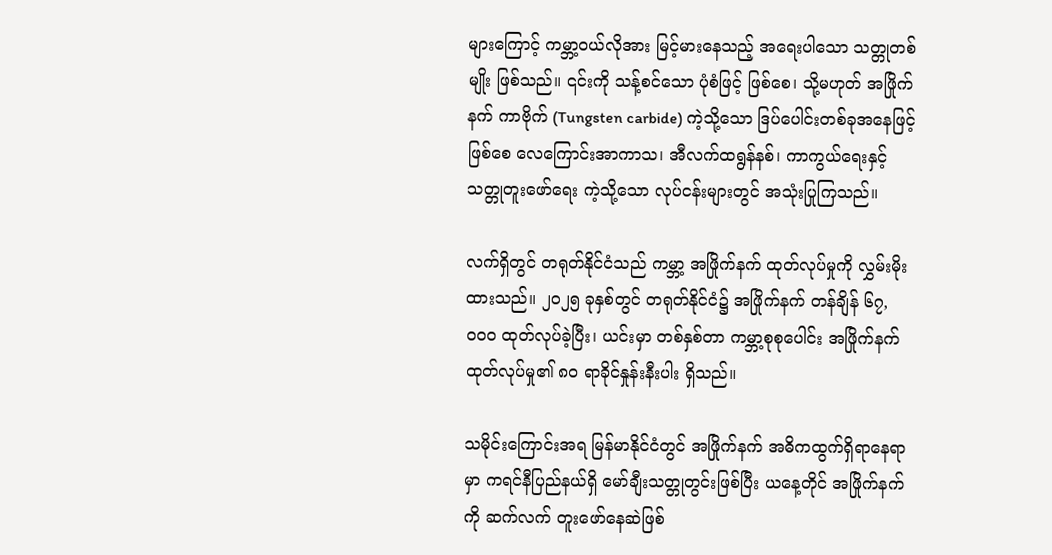များကြောင့် ကမ္ဘာ့ဝယ်လိုအား မြင့်မားနေသည့် အရေးပါသော သတ္တုတစ်မျိုး ဖြစ်သည်။ ၎င်းကို သန့်စင်သော ပုံစံဖြင့် ဖြစ်စေ၊ သို့မဟုတ် အဖြိုက်နက် ကာဗိုက် (Tungsten carbide) ကဲ့သို့သော ဒြပ်ပေါင်းတစ်ခုအနေဖြင့် ဖြစ်စေ လေကြောင်းအာကာသ၊ အီလက်ထရွန်နစ်၊ ကာကွယ်ရေးနှင့် သတ္တုတူးဖော်ရေး ကဲ့သို့သော လုပ်ငန်းများတွင် အသုံးပြုကြသည်။

လက်ရှိတွင် တရုတ်နိုင်ငံသည် ကမ္ဘာ့ အဖြိုက်နက် ထုတ်လုပ်မှုကို လွှမ်းမိုးထားသည်။ ၂၀၂၅ ခုနှစ်တွင် တရုတ်နိုင်ငံ၌ အဖြိုက်နက် တန်ချိန် ၆၇,၀၀၀ ထုတ်လုပ်ခဲ့ပြီး၊ ယင်းမှာ တစ်နှစ်တာ ကမ္ဘာ့စုစုပေါင်း အဖြိုက်နက် ထုတ်လုပ်မှု၏ ၈၀ ရာခိုင်နှုန်းနီးပါး ရှိသည်။

သမိုင်းကြောင်းအရ မြန်မာနိုင်ငံတွင် အဖြိုက်နက် အဓိကထွက်ရှိရာနေရာမှာ ကရင်နီပြည်နယ်ရှိ မော်ချီးသတ္တုတွင်းဖြစ်ပြီး ယနေ့တိုင် အဖြိုက်နက်ကို ဆက်လက် တူးဖော်နေဆဲဖြစ်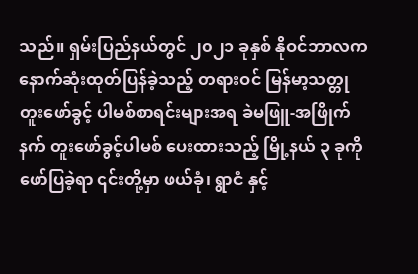သည်။ ရှမ်းပြည်နယ်တွင် ၂၀၂၁ ခုနှစ် နိုဝင်ဘာလက နောက်ဆုံးထုတ်ပြန်ခဲ့သည့် တရားဝင် မြန်မာ့သတ္တုတူးဖော်ခွင့် ပါမစ်စာရင်းများအရ ခဲမဖြူ-အဖြိုက်နက် တူးဖော်ခွင့်ပါမစ် ပေးထားသည့် မြို့နယ် ၃ ခုကို ဖော်ပြခဲ့ရာ ၎င်းတို့မှာ ဖယ်ခုံ၊ ရွာငံ နှင့်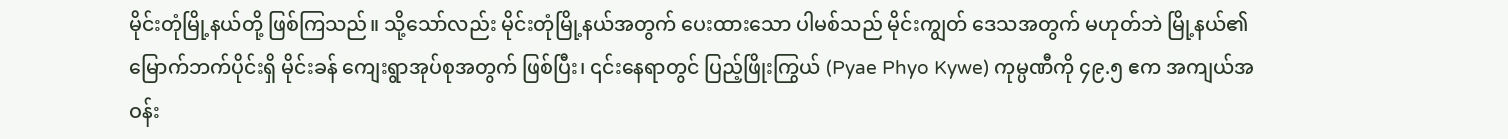မိုင်းတုံမြို့နယ်တို့ ဖြစ်ကြသည်။ သို့သော်လည်း မိုင်းတုံမြို့နယ်အတွက် ပေးထားသော ပါမစ်သည် မိုင်းကျွတ် ဒေသအတွက် မဟုတ်ဘဲ မြို့နယ်၏ မြောက်ဘက်ပိုင်းရှိ မိုင်းခန် ကျေးရွာအုပ်စုအတွက် ဖြစ်ပြီး၊ ၎င်းနေရာတွင် ပြည့်ဖြိုးကြွယ် (Pyae Phyo Kywe) ကုမ္ပဏီကို ၄၉.၅ ဧက အကျယ်အဝန်း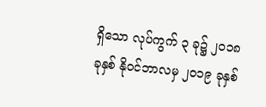ရှိသော လုပ်ကွက် ၃ ခု၌ ၂၀၁၈ ခုနှစ် နိုဝင်ဘာလမှ ၂၀၁၉ ခုနှစ်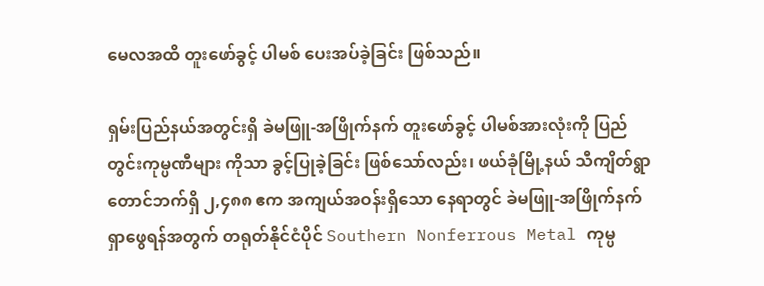မေလအထိ တူးဖော်ခွင့် ပါမစ် ပေးအပ်ခဲ့ခြင်း ဖြစ်သည်။

ရှမ်းပြည်နယ်အတွင်းရှိ ခဲမဖြူ-အဖြိုက်နက် တူးဖော်ခွင့် ပါမစ်အားလုံးကို ပြည်တွင်းကုမ္ပဏီများ ကိုသာ ခွင့်ပြုခဲ့ခြင်း ဖြစ်သော်လည်း၊ ဖယ်ခုံမြို့နယ် သီကျိတ်ရွာ တောင်ဘက်ရှိ ၂,၄၈၈ ဧက အကျယ်အဝန်းရှိသော နေရာတွင် ခဲမဖြူ-အဖြိုက်နက် ရှာဖွေရန်အတွက် တရုတ်နိုင်ငံပိုင် Southern Nonferrous Metal ကုမ္ပ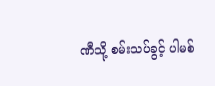ဏီသို့ စမ်းသပ်ခွင့် ပါမစ်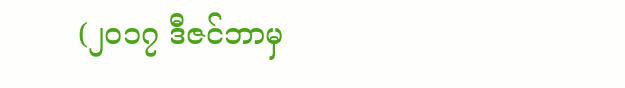(၂၀၁၇ ဒီဇင်ဘာမှ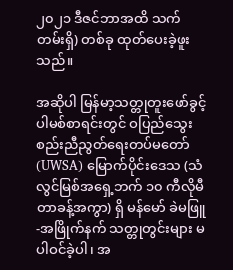၂၀၂၁ ဒီဇင်ဘာအထိ သက်တမ်းရှိ) တစ်ခု ထုတ်ပေးခဲ့ဖူးသည်။

အဆိုပါ မြန်မာ့သတ္တုတူးဖော်ခွင့် ပါမစ်စာရင်းတွင် ဝပြည်သွေးစည်းညီညွတ်ရေးတပ်မတော် (UWSA) မြောက်ပိုင်းဒေသ (သံလွင်မြစ်အရှေ့ဘက် ၁၀ ကီလိုမီတာခန့်အကွာ) ရှိ မန်မော် ခဲမဖြူ-အဖြိုက်နက် သတ္တုတွင်းများ မပါဝင်ခဲ့ပါ၊ အ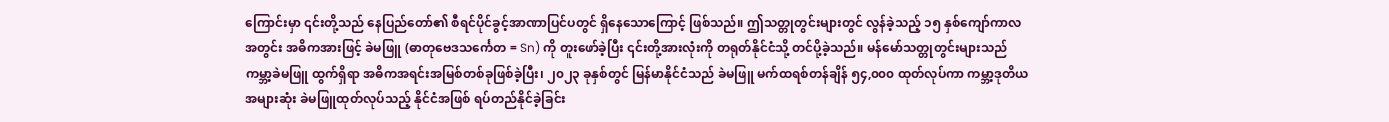ကြောင်းမှာ ၎င်းတို့သည် နေပြည်တော်၏ စီရင်ပိုင်ခွင့်အာဏာပြင်ပတွင် ရှိနေသောကြောင့် ဖြစ်သည်။ ဤသတ္တုတွင်းများတွင် လွန်ခဲ့သည့် ၁၅ နှစ်ကျော်ကာလအတွင်း အဓိကအားဖြင့် ခဲမဖြူ (ဓာတုဗေဒသင်္ကေတ = Sn) ကို တူးဖော်ခဲ့ပြီး ၎င်းတို့အားလုံးကို တရုတ်နိုင်ငံသို့ တင်ပို့ခဲ့သည်။ မန်မော်သတ္တုတွင်းများသည် ကမ္ဘာ့ခဲမဖြူ ထွက်ရှိရာ အဓိကအရင်းအမြစ်တစ်ခုဖြစ်ခဲ့ပြီး၊ ၂၀၂၃ ခုနှစ်တွင် မြန်မာနိုင်ငံသည် ခဲမဖြူ မက်ထရစ်တန်ချိန် ၅၄,၀၀၀ ထုတ်လုပ်ကာ ကမ္ဘာ့ဒုတိယအများဆုံး ခဲမဖြူထုတ်လုပ်သည့် နိုင်ငံအဖြစ် ရပ်တည်နိုင်ခဲ့ခြင်း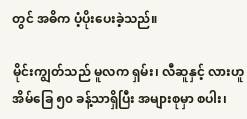တွင် အဓိက ပံ့ပိုးပေးခဲ့သည်။

မိုင်းကျွတ်သည် မူလက ရှမ်း၊ လီဆူနှင့် လားဟူ အိမ်ခြေ ၅၀ ခန့်သာရှိပြီး အများစုမှာ စပါး၊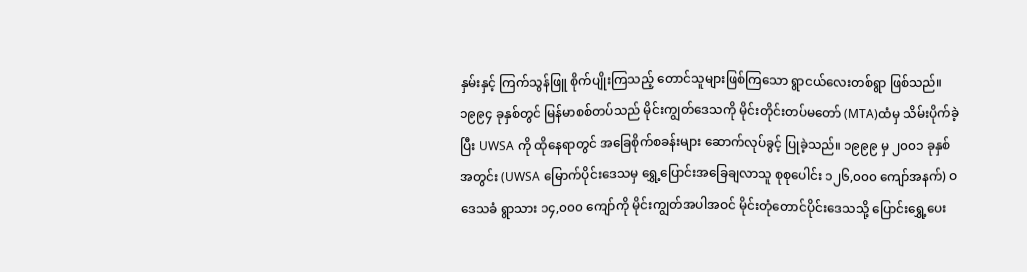နှမ်းနှင့် ကြက်သွန်ဖြူ စိုက်ပျိုးကြသည့် တောင်သူများဖြစ်ကြသော ရွာငယ်လေးတစ်ရွာ ဖြစ်သည်။ ၁၉၉၄ ခုနှစ်တွင် မြန်မာစစ်တပ်သည် မိုင်းကျွတ်ဒေသကို မိုင်းတိုင်းတပ်မတော် (MTA)ထံမှ သိမ်းပိုက်ခဲ့ပြီး UWSA ကို ထိုနေရာတွင် အခြေစိုက်စခန်းများ ဆောက်လုပ်ခွင့် ပြုခဲ့သည်။ ၁၉၉၉ မှ ၂၀၀၁ ခုနှစ်အတွင်း (UWSA မြောက်ပိုင်းဒေသမှ ရွှေ့ပြောင်းအခြေချလာသူ စုစုပေါင်း ၁၂၆,၀၀၀ ကျော်အနက်) ဝဒေသခံ ရွာသား ၁၄,၀၀၀ ကျော်ကို မိုင်းကျွတ်အပါအဝင် မိုင်းတုံတောင်ပိုင်းဒေသသို့ ပြောင်းရွှေ့ပေး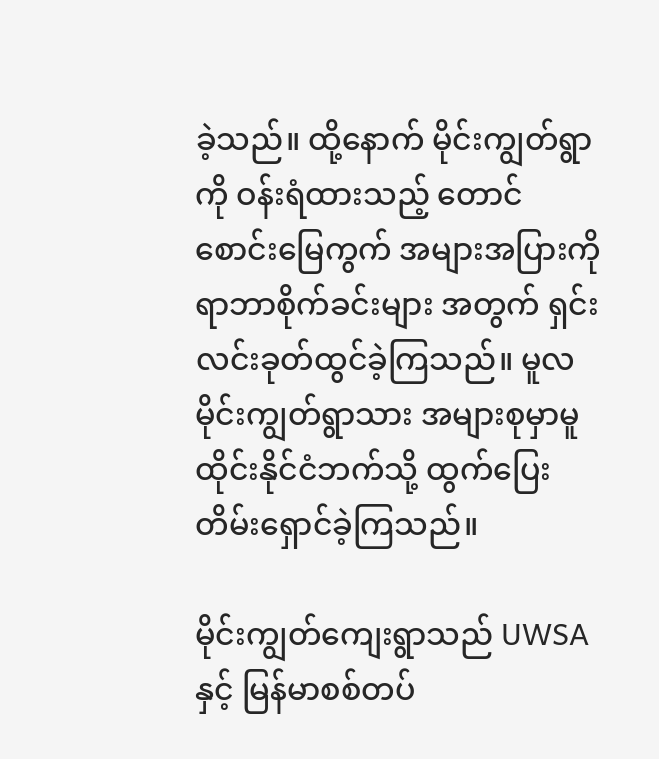ခဲ့သည်။ ထို့နောက် မိုင်းကျွတ်ရွာကို ဝန်းရံထားသည့် တောင်စောင်းမြေကွက် အများအပြားကို ရာဘာစိုက်ခင်းများ အတွက် ရှင်းလင်းခုတ်ထွင်ခဲ့ကြသည်။ မူလမိုင်းကျွတ်ရွာသား အများစုမှာမူ ထိုင်းနိုင်ငံဘက်သို့ ထွက်ပြေးတိမ်းရှောင်ခဲ့ကြသည်။

မိုင်းကျွတ်ကျေးရွာသည် UWSA နှင့် မြန်မာစစ်တပ်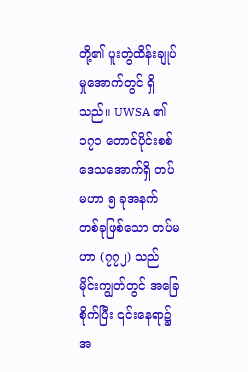တို့၏ ပူးတွဲထိန်းချုပ်မှုအောက်တွင် ရှိသည်။ UWSA ၏ ၁၇၁ တောင်ပိုင်းစစ်ဒေသအောက်ရှိ တပ်မဟာ ၅ ခုအနက် တစ်ခုဖြစ်သော တပ်မဟာ (၇၇၂) သည် မိုင်းကျွတ်တွင် အခြေစိုက်ပြီး ၎င်းနေရာ၌ အ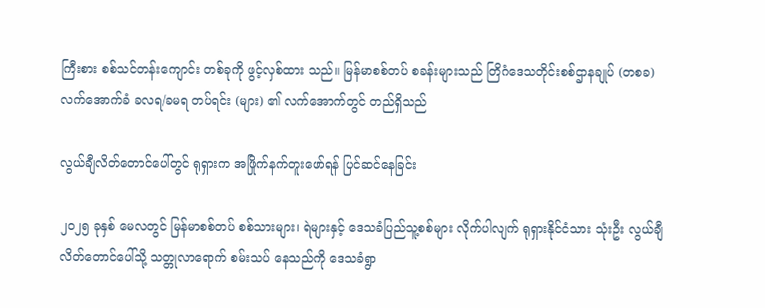ကြီးစား စစ်သင်တန်းကျောင်း တစ်ခုကို ဖွင့်လှစ်ထား သည်။ မြန်မာစစ်တပ် စခန်းများသည် တြိဂံဒေသတိုင်းစစ်ဌာနချုပ် (တစခ) လက်အောက်ခံ ခလရ/ခမရ တပ်ရင်း (များ) ၏ လက်အောက်တွင် တည်ရှိသည်

လွယ်ချီလိတ်တောင်ပေါ်တွင် ရုရှားက အဖြိုက်နက်တူးဖော်ရန် ပြင်ဆင်နေခြင်း

၂၀၂၅ ခုနှစ် မေလတွင် မြန်မာစစ်တပ် စစ်သားများ၊ ရဲများနှင့် ဒေသခံပြည်သူ့စစ်များ လိုက်ပါလျက် ရုရှားနိုင်ငံသား သုံးဦး လွယ်ချီလိတ်တောင်ပေါ်သို့ သတ္တုလာရောက် စမ်းသပ် နေသည်ကို ဒေသခံရွာ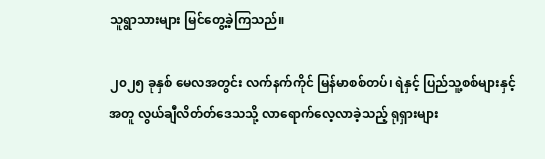သူရွာသားများ မြင်တွေ့ခဲ့ကြသည်။

၂၀၂၅ ခုနှစ် မေလအတွင်း လက်နက်ကိုင် မြန်မာစစ်တပ်၊ ရဲနှင့် ပြည်သူ့စစ်များနှင့်အတူ လွယ်ချီလိတ်တ်ဒေသသို့ လာရောက်လေ့လာခဲ့သည့် ရုရှားများ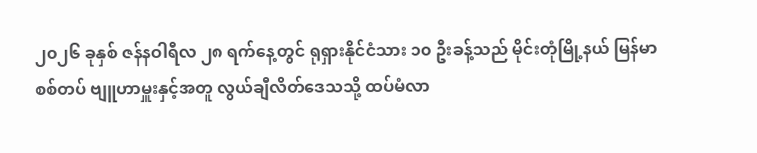၂၀၂၆ ခုနှစ် ဇန်နဝါရီလ ၂၈ ရက်နေ့တွင် ရုရှားနိုင်ငံသား ၁၀ ဦးခန့်သည် မိုင်းတုံမြို့နယ် မြန်မာစစ်တပ် ဗျူဟာမှူးနှင့်အတူ လွယ်ချီလိတ်ဒေသသို့ ထပ်မံလာ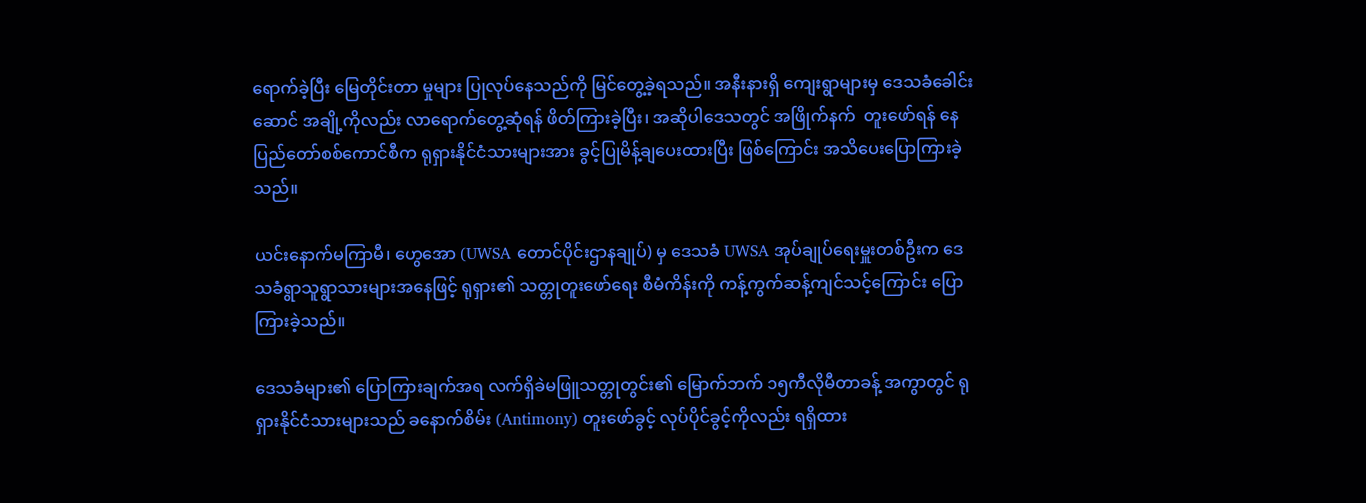ရောက်ခဲ့ပြီး မြေတိုင်းတာ မှုများ ပြုလုပ်နေသည်ကို မြင်တွေ့ခဲ့ရသည်။ အနီးနားရှိ ကျေးရွာများမှ ဒေသခံခေါင်းဆောင် အချို့ကိုလည်း လာရောက်တွေ့ဆုံရန် ဖိတ်ကြားခဲ့ပြီး၊ အဆိုပါဒေသတွင် အဖြိုက်နက်  တူးဖော်ရန် နေပြည်တော်စစ်ကောင်စီက ရုရှားနိုင်ငံသားများအား ခွင့်ပြုမိန့်ချပေးထားပြီး ဖြစ်ကြောင်း အသိပေးပြောကြားခဲ့သည်။

ယင်းနောက်မကြာမီ၊ ဟွေအော (UWSA တောင်ပိုင်းဌာနချုပ်) မှ ဒေသခံ UWSA အုပ်ချုပ်ရေးမှူးတစ်ဦးက ဒေသခံရွာသူရွာသားများအနေဖြင့် ရုရှား၏ သတ္တုတူးဖော်ရေး စီမံကိန်းကို ကန့်ကွက်ဆန့်ကျင်သင့်ကြောင်း ပြောကြားခဲ့သည်။

ဒေသခံများ၏ ပြောကြားချက်အရ လက်ရှိခဲမဖြူသတ္တုတွင်း၏ မြောက်ဘက် ၁၅ကီလိုမီတာခန့် အကွာတွင် ရုရှားနိုင်ငံသားများသည် ခနောက်စိမ်း (Antimony) တူးဖော်ခွင့် လုပ်ပိုင်ခွင့်ကိုလည်း ရရှိထား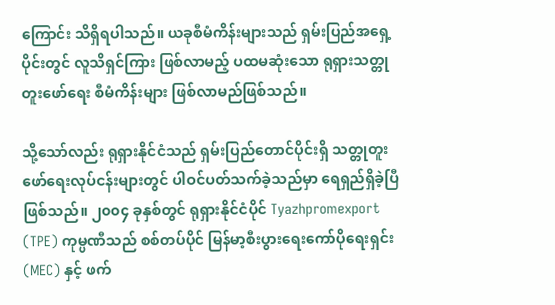ကြောင်း သိရှိရပါသည်။ ယခုစီမံကိန်းများသည် ရှမ်းပြည်အရှေ့ပိုင်းတွင် လူသိရှင်ကြား ဖြစ်လာမည့် ပထမဆုံးသော ရုရှားသတ္တုတူးဖော်ရေး စီမံကိန်းများ ဖြစ်လာမည်ဖြစ်သည်။

သို့သော်လည်း ရုရှားနိုင်ငံသည် ရှမ်းပြည်တောင်ပိုင်းရှိ သတ္တုတူးဖော်ရေးလုပ်ငန်းများတွင် ပါဝင်ပတ်သက်ခဲ့သည်မှာ ရေရှည်ရှိခဲ့ပြီ ဖြစ်သည်။ ၂၀၀၄ ခုနှစ်တွင် ရုရှားနိုင်ငံပိုင် Tyazhpromexport (TPE) ကုမ္ပဏီသည် စစ်တပ်ပိုင် မြန်မာ့စီးပွားရေးကော်ပိုရေးရှင်း (MEC) နှင့် ဖက်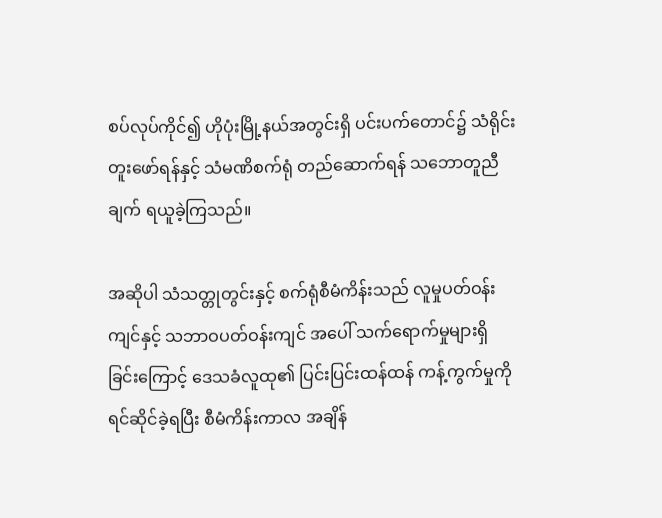စပ်လုပ်ကိုင်၍ ဟိုပုံးမြို့နယ်အတွင်းရှိ ပင်းပက်တောင်၌ သံရိုင်းတူးဖော်ရန်နှင့် သံမဏိစက်ရုံ တည်ဆောက်ရန် သဘောတူညီချက် ရယူခဲ့ကြသည်။

အဆိုပါ သံသတ္တုတွင်းနှင့် စက်ရုံစီမံကိန်းသည် လူမှုပတ်ဝန်းကျင်နှင့် သဘာဝပတ်ဝန်းကျင် အပေါ် သက်ရောက်မှုများရှိခြင်းကြောင့် ဒေသခံလူထု၏ ပြင်းပြင်းထန်ထန် ကန့်ကွက်မှုကို ရင်ဆိုင်ခဲ့ရပြီး စီမံကိန်းကာလ အချိန်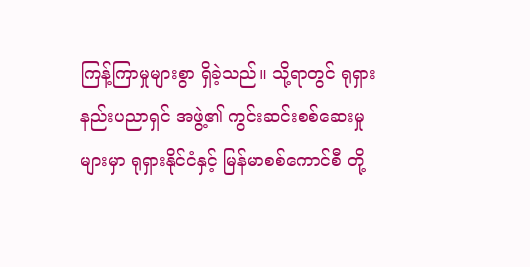ကြန့်ကြာမှုများစွာ ရှိခဲ့သည်။ သို့ရာတွင် ရုရှား နည်းပညာရှင် အဖွဲ့၏ ကွင်းဆင်းစစ်ဆေးမှုများမှာ ရုရှားနိုင်ငံနှင့် မြန်မာစစ်ကောင်စီ တို့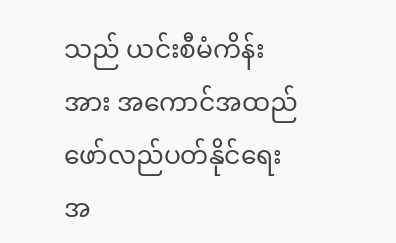သည် ယင်းစီမံကိန်းအား အကောင်အထည်ဖော်လည်ပတ်နိုင်ရေး အ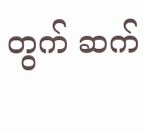တွက် ဆက်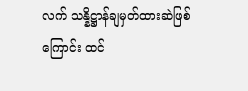လက် သန္နိဋ္ဌာန်ချမှတ်ထားဆဲဖြစ်ကြောင်း ထင်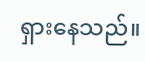ရှားနေသည်။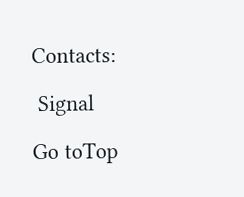Contacts:

 Signal

Go toTop